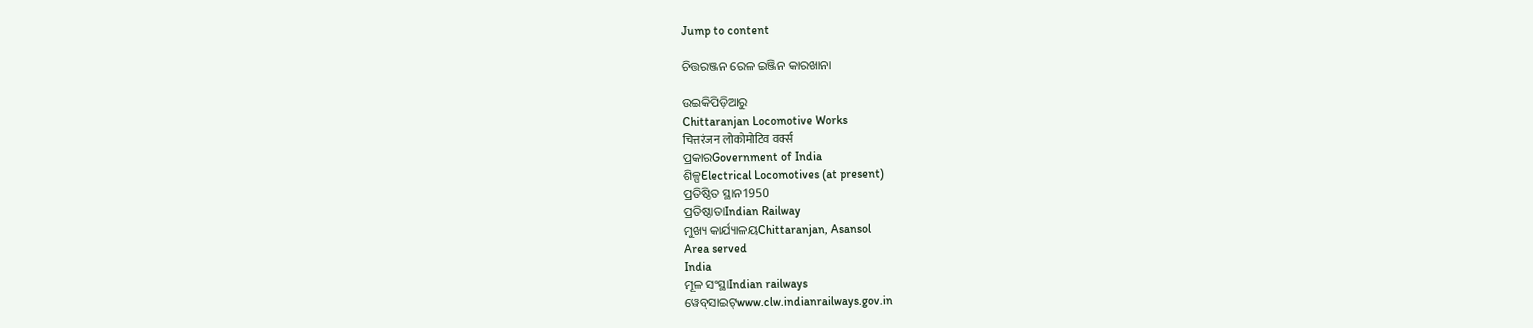Jump to content

ଚିତ୍ତରଞ୍ଜନ ରେଳ ଇଞ୍ଜିନ କାରଖାନା

ଉଇକିପିଡ଼ିଆ‌ରୁ
Chittaranjan Locomotive Works
चित्तरंजन लोकोमोटिव वर्क्स
ପ୍ରକାରGovernment of India
ଶିଳ୍ପElectrical Locomotives (at present)
ପ୍ରତିଷ୍ଠିତ ସ୍ଥାନ1950
ପ୍ରତିଷ୍ଠାତାIndian Railway
ମୁଖ୍ୟ କାର୍ଯ୍ୟାଳୟChittaranjan, Asansol
Area served
India
ମୂଳ ସଂସ୍ଥାIndian railways
ୱେବ୍‌ସାଇଟ୍www.clw.indianrailways.gov.in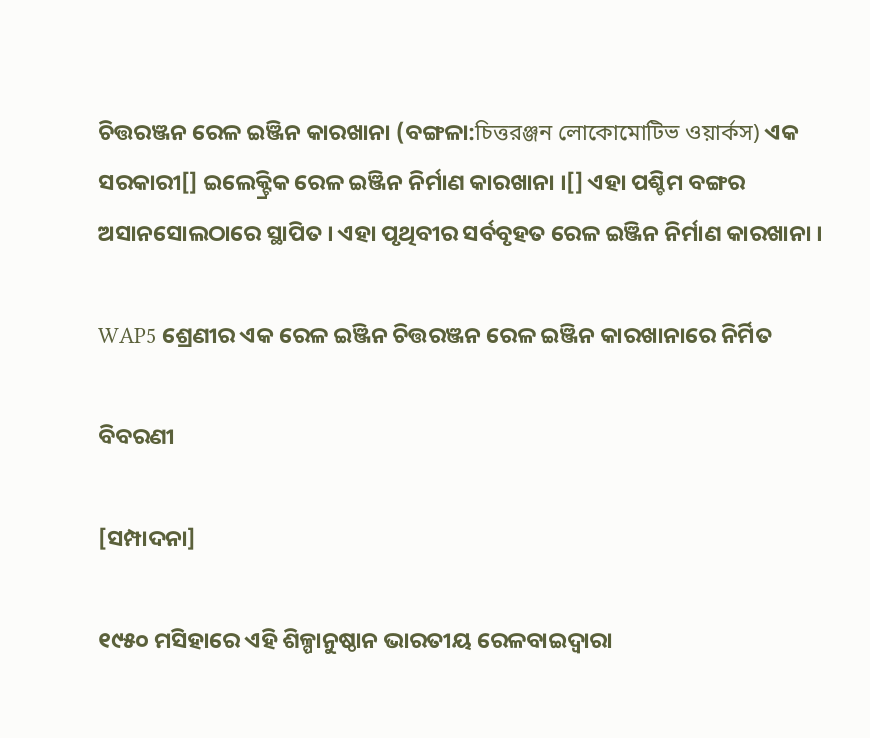ଚିତ୍ତରଞ୍ଜନ ରେଳ ଇଞ୍ଜିନ କାରଖାନା (ବଙ୍ଗଳା:চিত্তরঞ্জন লোকোমোটিভ ওয়ার্কস) ଏକ ସରକାରୀ[] ଇଲେକ୍ଟ୍ରିକ ରେଳ ଇଞ୍ଜିନ ନିର୍ମାଣ କାରଖାନା ।[] ଏହା ପଶ୍ଚିମ ବଙ୍ଗର ଅସାନସୋଲଠାରେ ସ୍ଥାପିତ । ଏହା ପୃଥିବୀର ସର୍ବବୃହତ ରେଳ ଇଞ୍ଜିନ ନିର୍ମାଣ କାରଖାନା ।

WAP5 ଶ୍ରେଣୀର ଏକ ରେଳ ଇଞ୍ଜିନ ଚିତ୍ତରଞ୍ଜନ ରେଳ ଇଞ୍ଜିନ କାରଖାନାରେ ନିର୍ମିତ

ବିବରଣୀ

[ସମ୍ପାଦନା]

୧୯୫୦ ମସିହାରେ ଏହି ଶିଳ୍ପାନୁଷ୍ଠାନ ଭାରତୀୟ ରେଳବାଇଦ୍ୱାରା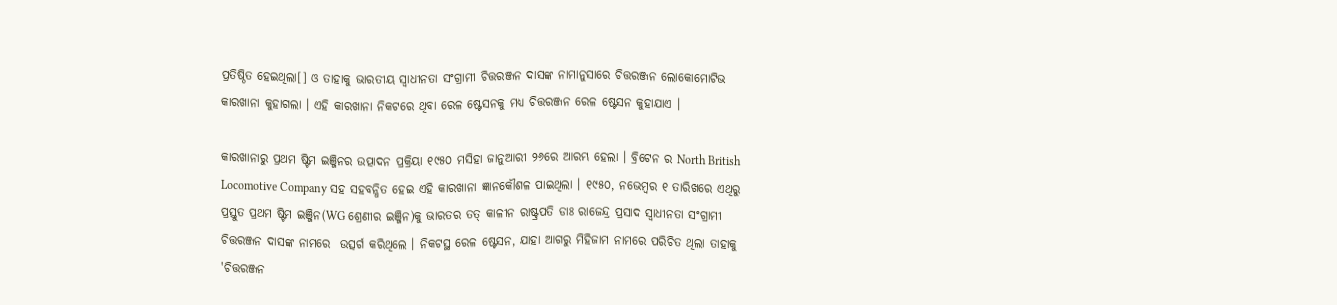ପ୍ରତିଷ୍ଠିତ ହେଇଥିଲା[] ଓ ତାହାକୁ ଭାରତୀୟ ସ୍ୱାଧୀନତା ସଂଗ୍ରାମୀ ଚିତ୍ତରଞ୍ଜନ ଦାସଙ୍କ ନାମାନୁସାରେ ଚିତ୍ତରଞ୍ଜନ ଲୋକୋମୋଟିଭ କାରଖାନା କୁହାଗଲା । ଏହି କାରଖାନା ନିକଟରେ ଥିବା ରେଳ ଷ୍ଟେସନକୁ ମଧ୍ୟ ଚିତ୍ତରଞ୍ଜନ ରେଳ ଷ୍ଟେସନ କୁହାଯାଏ ।

କାରଖାନାରୁ ପ୍ରଥମ ଷ୍ଟିମ ଇଞ୍ଜିନର ଉତ୍ପାଦନ ପ୍ରକ୍ରିୟା ୧୯୫୦ ମସିହା ଜାନୁଆରୀ ୨୬ରେ ଆରମ୍ଭ ହେଲା । ବ୍ରିଟେନ ର North British Locomotive Company ସହ ସହବନ୍ଧିତ ହେଇ ଏହି କାରଖାନା ଜ୍ଞାନକୌଶଳ ପାଇଥିଲା । ୧୯୫୦, ନଭେମ୍ବର ୧ ତାରିଖରେ ଏଥିରୁ ପ୍ରସ୍ତୁତ ପ୍ରଥମ ଷ୍ଟିମ ଇଞ୍ଜିନ(WG ଶ୍ରେଣୀର ଇଞ୍ଜିନ)କୁ ଭାରତର ତତ୍ କାଳୀନ ରାଷ୍ଟ୍ରପତି ଡାଃ ରାଜେନ୍ଦ୍ର ପ୍ରସାଦ ସ୍ୱାଧୀନତା ସଂଗ୍ରାମୀ ଚିତ୍ତରଞ୍ଜନ ଦାସଙ୍କ ନାମରେ  ଉତ୍ସର୍ଗ କରିଥିଲେ । ନିକଟସ୍ଥ ରେଳ ଷ୍ଟେସନ, ଯାହା ଆଗରୁ ମିହିଜାମ ନାମରେ ପରିଚିତ ଥିଲା ତାହାକୁ 'ଚିତ୍ତରଞ୍ଜନ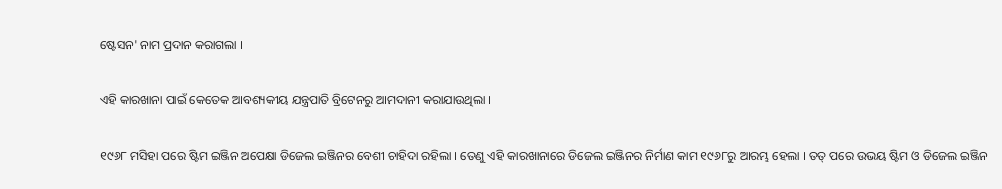ଷ୍ଟେସନ' ନାମ ପ୍ରଦାନ କରାଗଲା ।

ଏହି କାରଖାନା ପାଇଁ କେତେକ ଆବଶ୍ୟକୀୟ ଯନ୍ତ୍ରପାତି ବ୍ରିଟେନରୁ ଆମଦାନୀ କରାଯାଉଥିଲା ।

୧୯୬୮ ମସିହା ପରେ ଷ୍ଟିମ ଇଞ୍ଜିନ ଅପେକ୍ଷା ଡିଜେଲ ଇଞ୍ଜିନର ବେଶୀ ଚାହିଦା ରହିଲା । ତେଣୁ ଏହି କାରଖାନାରେ ଡିଜେଲ ଇଞ୍ଜିନର ନିର୍ମାଣ କାମ ୧୯୬୮ରୁ ଆରମ୍ଭ ହେଲା । ତତ୍ ପରେ ଉଭୟ ଷ୍ଟିମ ଓ ଡିଜେଲ ଇଞ୍ଜିନ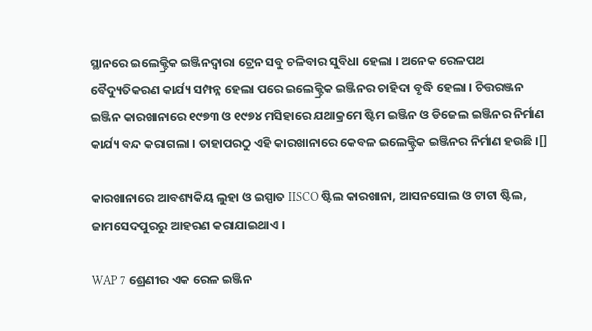ସ୍ଥାନରେ ଇଲେକ୍ଟ୍ରିକ ଇଞ୍ଜିନଦ୍ୱାରା ଟ୍ରେନ ସବୁ ଚଳିବାର ସୁବିଧା ହେଲା । ଅନେକ ରେଳପଥ ବୈଦ୍ୟୁତିକରଣ କାର୍ଯ୍ୟ ସମ୍ପନ୍ନ ହେଲା ପରେ ଇଲେକ୍ଟ୍ରିକ ଇଞ୍ଜିନର ଚାହିଦା ବୃଦ୍ଧି ହେଲା । ଚିତ୍ତରଞ୍ଜନ ଇଞ୍ଜିନ କାରଖାନାରେ ୧୯୭୩ ଓ ୧୯୭୪ ମସିହାରେ ଯଥାକ୍ରମେ ଷ୍ଟିମ ଇଞ୍ଜିନ ଓ ଡିଜେଲ ଇଞ୍ଜିନର ନିର୍ମାଣ କାର୍ଯ୍ୟ ବନ୍ଦ କରାଗଲା । ତାହାପରଠୁ ଏହି କାରଖାନାରେ କେବଳ ଇଲେକ୍ଟ୍ରିକ ଇଞ୍ଜିନର ନିର୍ମାଣ ହଉଛି ।[]

କାରଖାନାରେ ଆବଶ୍ୟକିୟ ଲୁହା ଓ ଇସ୍ପାତ IISCO ଷ୍ଟିଲ କାରଖାନା, ଆସନସୋଲ ଓ ଟାଟା ଷ୍ଟିଲ, ଜାମସେଦପୁରରୁ ଆହରଣ କରାଯାଇଥାଏ ।

WAP 7 ଶ୍ରେଣୀର ଏକ ରେଳ ଇଞ୍ଜିନ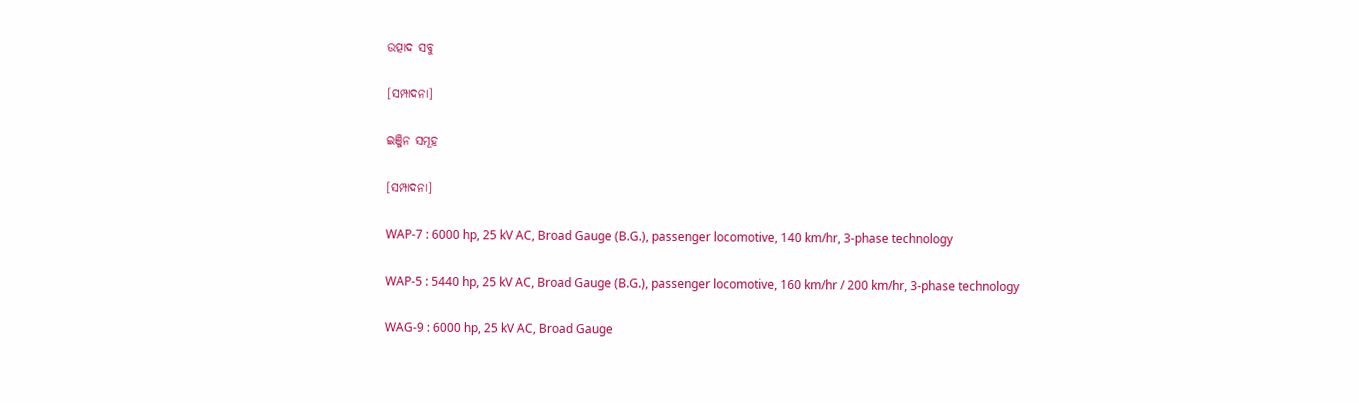ଉତ୍ପାଦ ସବୁ

[ସମ୍ପାଦନା]

ଇଞ୍ଜିନ ସମୂହ

[ସମ୍ପାଦନା]

WAP-7 : 6000 hp, 25 kV AC, Broad Gauge (B.G.), passenger locomotive, 140 km/hr, 3-phase technology

WAP-5 : 5440 hp, 25 kV AC, Broad Gauge (B.G.), passenger locomotive, 160 km/hr / 200 km/hr, 3-phase technology

WAG-9 : 6000 hp, 25 kV AC, Broad Gauge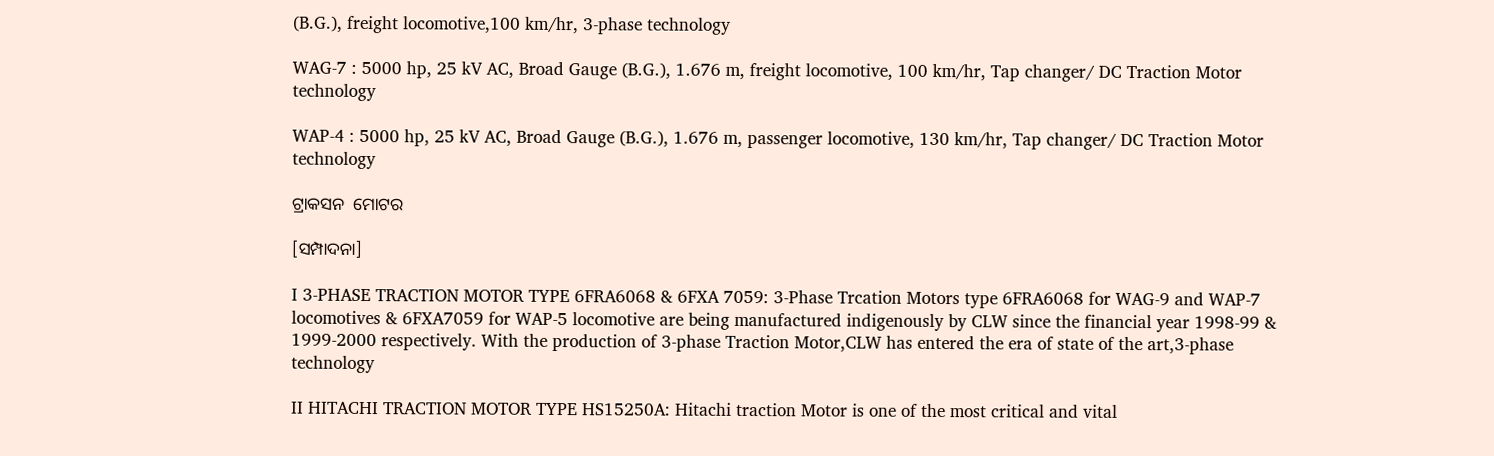(B.G.), freight locomotive,100 km/hr, 3-phase technology

WAG-7 : 5000 hp, 25 kV AC, Broad Gauge (B.G.), 1.676 m, freight locomotive, 100 km/hr, Tap changer/ DC Traction Motor technology

WAP-4 : 5000 hp, 25 kV AC, Broad Gauge (B.G.), 1.676 m, passenger locomotive, 130 km/hr, Tap changer/ DC Traction Motor technology

ଟ୍ରାକସନ  ମୋଟର

[ସମ୍ପାଦନା]

I 3-PHASE TRACTION MOTOR TYPE 6FRA6068 & 6FXA 7059: 3-Phase Trcation Motors type 6FRA6068 for WAG-9 and WAP-7 locomotives & 6FXA7059 for WAP-5 locomotive are being manufactured indigenously by CLW since the financial year 1998-99 & 1999-2000 respectively. With the production of 3-phase Traction Motor,CLW has entered the era of state of the art,3-phase technology

II HITACHI TRACTION MOTOR TYPE HS15250A: Hitachi traction Motor is one of the most critical and vital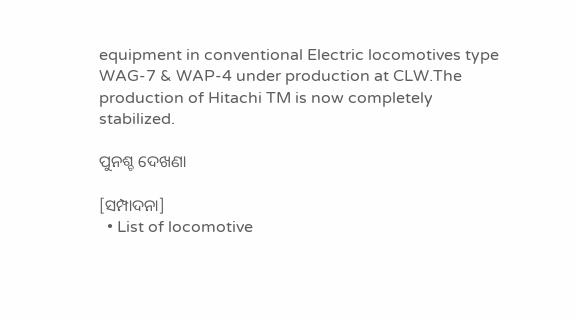equipment in conventional Electric locomotives type WAG-7 & WAP-4 under production at CLW.The production of Hitachi TM is now completely stabilized.

ପୁନଶ୍ଚ ଦେଖଣା

[ସମ୍ପାଦନା]
  • List of locomotive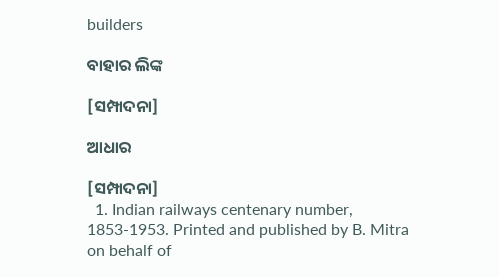builders

ବାହାର ଲିଙ୍କ

[ସମ୍ପାଦନା]

ଆଧାର

[ସମ୍ପାଦନା]
  1. Indian railways centenary number, 1853-1953. Printed and published by B. Mitra on behalf of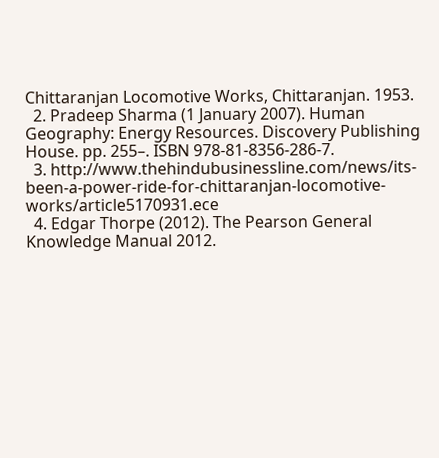Chittaranjan Locomotive Works, Chittaranjan. 1953.
  2. Pradeep Sharma (1 January 2007). Human Geography: Energy Resources. Discovery Publishing House. pp. 255–. ISBN 978-81-8356-286-7.
  3. http://www.thehindubusinessline.com/news/its-been-a-power-ride-for-chittaranjan-locomotive-works/article5170931.ece
  4. Edgar Thorpe (2012). The Pearson General Knowledge Manual 2012.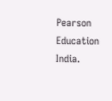Pearson Education India.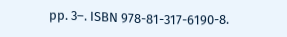pp. 3–. ISBN 978-81-317-6190-8.